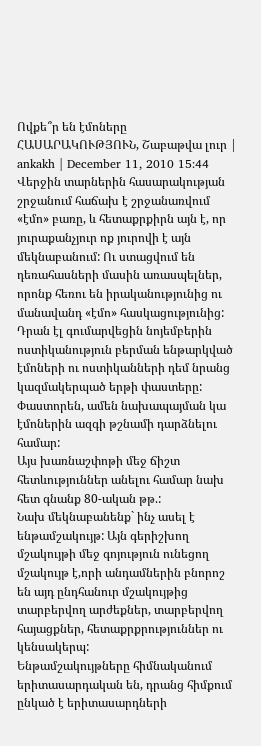Ովքե՞ր են էմոները
ՀԱՍԱՐԱԿՈՒԹՅՈՒՆ, Շաբաթվա լուր | ankakh | December 11, 2010 15:44
Վերջին տարներին հասարակության շրջանում հաճախ է շրջանառվում «էմո» բառը, և հետաքրքիրն այն է, որ յուրաքանչյուր ոք յուրովի է այն մեկնաբանում: Ու ստացվում են դեռահասների մասին առասպելներ, որոնք հեռու են իրականությունից ու մանավանդ «էմո» հասկացությունից: Դրան էլ գումարվեցին նոյեմբերին ոստիկանություն բերման ենթարկված էմոների ու ոստիկանների դեմ նրանց կազմակերպած երթի փաստերը: Փաստորեն, ամեն նախապայման կա էմոներին ազգի թշնամի դարձնելու համար:
Այս խառնաշփոթի մեջ ճիշտ հետևություններ անելու համար նախ հետ գնանք 80-ական թթ.:
Նախ մեկնաբանենք` ինչ ասել է ենթամշակույթ: Այն գերիշխող մշակույթի մեջ գոյություն ունեցող մշակույթ է,որի անդամներին բնորոշ են այդ ընդհանուր մշակույթից տարբերվող արժեքներ, տարբերվող հայացքներ, հետաքրքրություններ ու կենսակերպ:
Ենթամշակույթները հիմնականում երիտասարդական են, դրանց հիմքում ընկած է երիտասարդների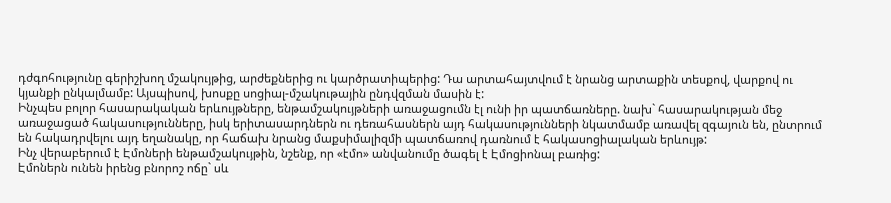դժգոհությունը գերիշխող մշակույթից, արժեքներից ու կարծրատիպերից: Դա արտահայտվում է նրանց արտաքին տեսքով, վարքով ու կյանքի ընկալմամբ: Այսպիսով, խոսքը սոցիալ-մշակութային ընդվզման մասին է:
Ինչպես բոլոր հասարակական երևույթները, ենթամշակույթների առաջացումն էլ ունի իր պատճառները. նախ` հասարակության մեջ առաջացած հակասությունները, իսկ երիտասարդներն ու դեռահասներն այդ հակասությունների նկատմամբ առավել զգայուն են, ընտրում են հակադրվելու այդ եղանակը, որ հաճախ նրանց մաքսիմալիզմի պատճառով դառնում է հակասոցիալական երևույթ:
Ինչ վերաբերում է Էմոների ենթամշակույթին, նշենք, որ «էմո» անվանումը ծագել է Էմոցիոնալ բառից:
Էմոներն ունեն իրենց բնորոշ ոճը` սև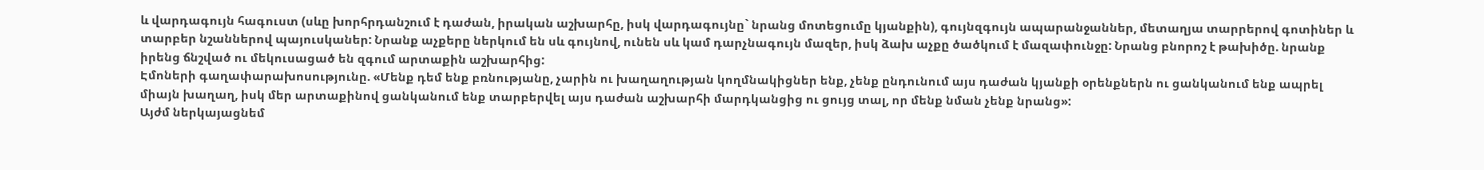և վարդագույն հագուստ (սևը խորհրդանշում է դաժան, իրական աշխարհը, իսկ վարդագույնը` նրանց մոտեցումը կյանքին), գույնզգույն ապարանջաններ, մետաղյա տարրերով գոտիներ և տարբեր նշաններով պայուսկաներ: Նրանք աչքերը ներկում են սև գույնով, ունեն սև կամ դարչնագույն մազեր, իսկ ձախ աչքը ծածկում է մազափունջը: Նրանց բնորոշ է թախիծը. նրանք իրենց ճնշված ու մեկուսացած են զգում արտաքին աշխարհից:
Էմոների գաղափարախոսությունը. «Մենք դեմ ենք բռնությանը, չարին ու խաղաղության կողմնակիցներ ենք, չենք ընդունում այս դաժան կյանքի օրենքներն ու ցանկանում ենք ապրել միայն խաղաղ, իսկ մեր արտաքինով ցանկանում ենք տարբերվել այս դաժան աշխարհի մարդկանցից ու ցույց տալ, որ մենք նման չենք նրանց»:
Այժմ ներկայացնեմ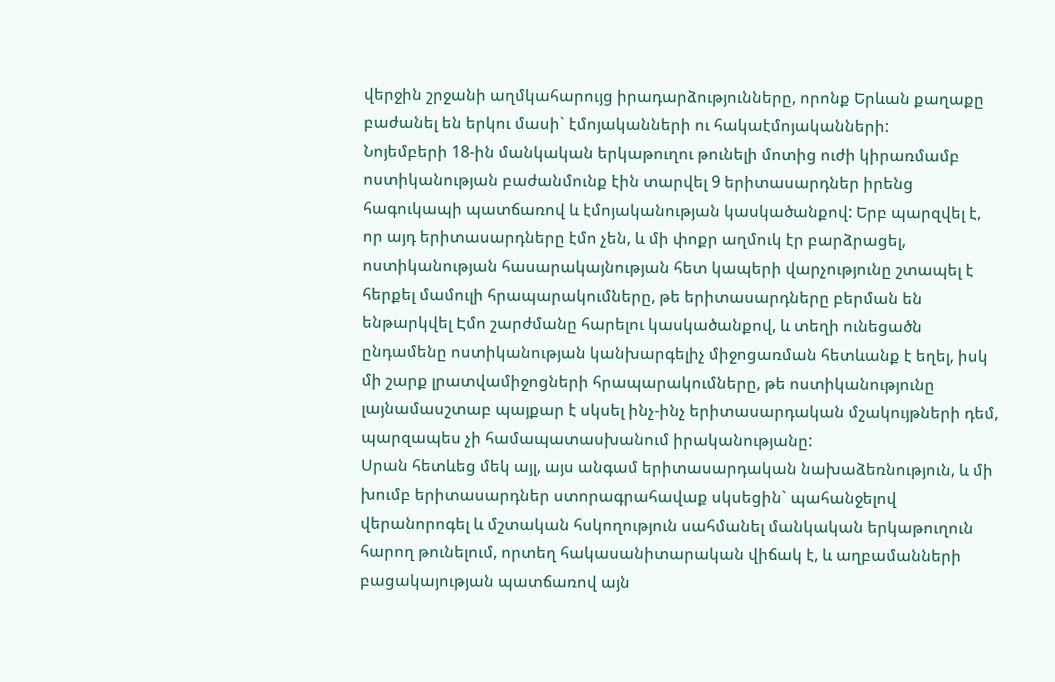վերջին շրջանի աղմկահարույց իրադարձությունները, որոնք Երևան քաղաքը բաժանել են երկու մասի` էմոյականների ու հակաէմոյականների:
Նոյեմբերի 18-ին մանկական երկաթուղու թունելի մոտից ուժի կիրառմամբ ոստիկանության բաժանմունք էին տարվել 9 երիտասարդներ իրենց հագուկապի պատճառով և էմոյականության կասկածանքով: Երբ պարզվել է, որ այդ երիտասարդները էմո չեն, և մի փոքր աղմուկ էր բարձրացել, ոստիկանության հասարակայնության հետ կապերի վարչությունը շտապել է հերքել մամուլի հրապարակումները, թե երիտասարդները բերման են ենթարկվել Էմո շարժմանը հարելու կասկածանքով, և տեղի ունեցածն ընդամենը ոստիկանության կանխարգելիչ միջոցառման հետևանք է եղել, իսկ մի շարք լրատվամիջոցների հրապարակումները, թե ոստիկանությունը լայնամասշտաբ պայքար է սկսել ինչ-ինչ երիտասարդական մշակույթների դեմ, պարզապես չի համապատասխանում իրականությանը:
Սրան հետևեց մեկ այլ, այս անգամ երիտասարդական նախաձեռնություն, և մի խումբ երիտասարդներ ստորագրահավաք սկսեցին` պահանջելով վերանորոգել և մշտական հսկողություն սահմանել մանկական երկաթուղուն հարող թունելում, որտեղ հակասանիտարական վիճակ է, և աղբամանների բացակայության պատճառով այն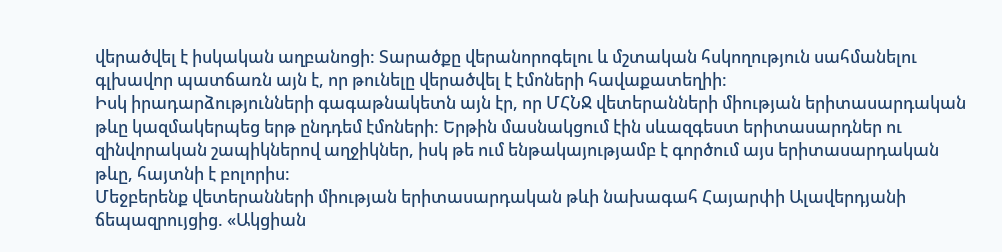վերածվել է իսկական աղբանոցի: Տարածքը վերանորոգելու և մշտական հսկողություն սահմանելու գլխավոր պատճառն այն է, որ թունելը վերածվել է էմոների հավաքատեղիի:
Իսկ իրադարձությունների գագաթնակետն այն էր, որ ՄՀՆՋ վետերանների միության երիտասարդական թևը կազմակերպեց երթ ընդդեմ էմոների: Երթին մասնակցում էին սևազգեստ երիտասարդներ ու զինվորական շապիկներով աղջիկներ, իսկ թե ում ենթակայությամբ է գործում այս երիտասարդական թևը, հայտնի է բոլորիս:
Մեջբերենք վետերանների միության երիտասարդական թևի նախագահ Հայարփի Ալավերդյանի ճեպազրույցից. «Ակցիան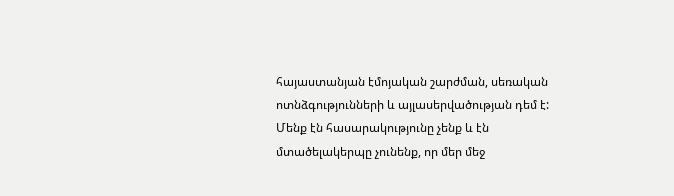հայաստանյան էմոյական շարժման, սեռական ոտնձգությունների և այլասերվածության դեմ է: Մենք էն հասարակությունը չենք և էն մտածելակերպը չունենք, որ մեր մեջ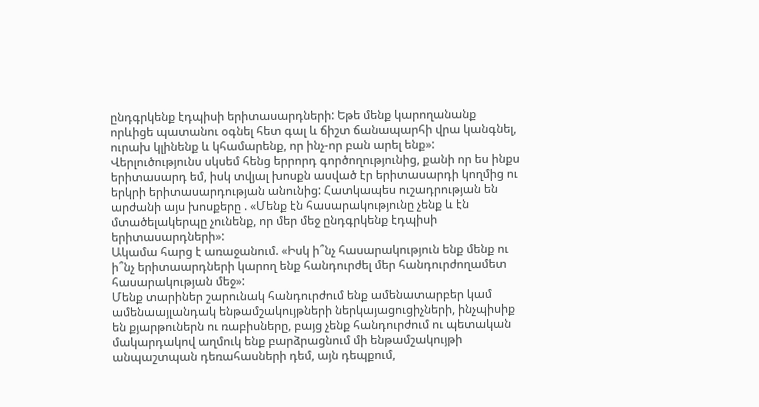ընդգրկենք էդպիսի երիտասարդների: Եթե մենք կարողանանք որևիցե պատանու օգնել հետ գալ և ճիշտ ճանապարհի վրա կանգնել, ուրախ կլինենք և կհամարենք, որ ինչ-որ բան արել ենք»:
Վերլուծությունս սկսեմ հենց երրորդ գործողությունից, քանի որ ես ինքս երիտասարդ եմ, իսկ տվյալ խոսքն ասված էր երիտասարդի կողմից ու երկրի երիտասարդության անունից: Հատկապես ուշադրության են արժանի այս խոսքերը . «Մենք էն հասարակությունը չենք և էն մտածելակերպը չունենք, որ մեր մեջ ընդգրկենք էդպիսի երիտասարդների»:
Ակամա հարց է առաջանում. «Իսկ ի՞նչ հասարակություն ենք մենք ու ի՞նչ երիտաարդների կարող ենք հանդուրժել մեր հանդուրժողամետ հասարակության մեջ»:
Մենք տարիներ շարունակ հանդուրժում ենք ամենատարբեր կամ ամենաայլանդակ ենթամշակույթների ներկայացուցիչների, ինչպիսիք են քյարթուներն ու ռաբիսները, բայց չենք հանդուրժում ու պետական մակարդակով աղմուկ ենք բարձրացնում մի ենթամշակույթի անպաշտպան դեռահասների դեմ, այն դեպքում,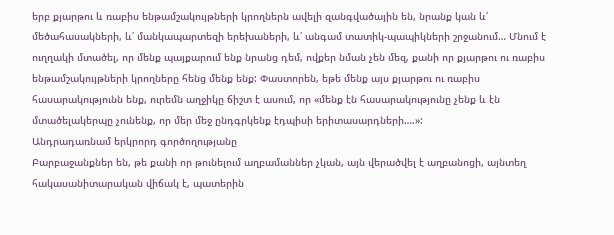երբ քյարթու և ռաբիս ենթամշակույթների կրողներն ավելի զանգվածային են, նրանք կան և՛ մեծահասակների, և՛ մանկապարտեզի երեխաների, և՛ անգամ տատիկ-պապիկների շրջանում… Մնում է ուղղակի մտածել, որ մենք պայքարում ենք նրանց դեմ, ովքեր նման չեն մեզ, քանի որ քյարթու ու ռաբիս ենթամշակույթների կրողները հենց մենք ենք: Փաստորեն, եթե մենք այս քյարթու ու ռաբիս հասարակությունն ենք, ուրեմն աղջիկը ճիշտ է ասում, որ «մենք էն հասարակությունը չենք և էն մտածելակերպը չունենք, որ մեր մեջ ընդգրկենք էդպիսի երիտասարդների….»:
Անդրադառնամ երկրորդ գործողությանը
Բարբաջանքներ են, թե քանի որ թունելում աղբամաններ չկան, այն վերածվել է աղբանոցի, այնտեղ հակասանիտարական վիճակ է, պատերին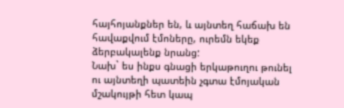հայհոյանքներ են, և այնտեղ հաճախ են հավաքվում էմոները, ուրեմն եկեք ձերբակալենք նրանց:
Նախ` ես ինքս գնացի երկաթուղու թունել ու այնտեղի պատեին չգտա էմոյական մշակույթի հետ կապ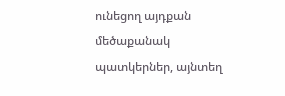ունեցող այդքան մեծաքանակ պատկերներ, այնտեղ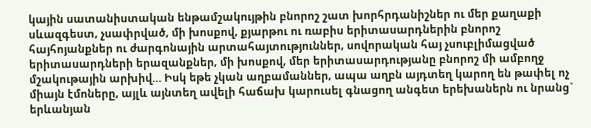կային սատանիստական ենթամշակույթին բնորոշ շատ խորհրդանիշներ ու մեր քաղաքի սևազգեստ, չսափրված, մի խոսքով, քյարթու ու ռաբիս երիտասարդներին բնորոշ հայհոյանքներ ու ժարգոնային արտահայտություններ, սովորական հայ չսուբլիմացված երիտասարդների երազանքներ, մի խոսքով, մեր երիտասարդությանը բնորոշ մի ամբողջ մշակութային արխիվ… Իսկ եթե չկան աղբամաններ, ապա աղբն այդտեղ կարող են թափել ոչ միայն էմոները, այլև այնտեղ ավելի հաճախ կարուսել գնացող անգետ երեխաներն ու նրանց` երևանյան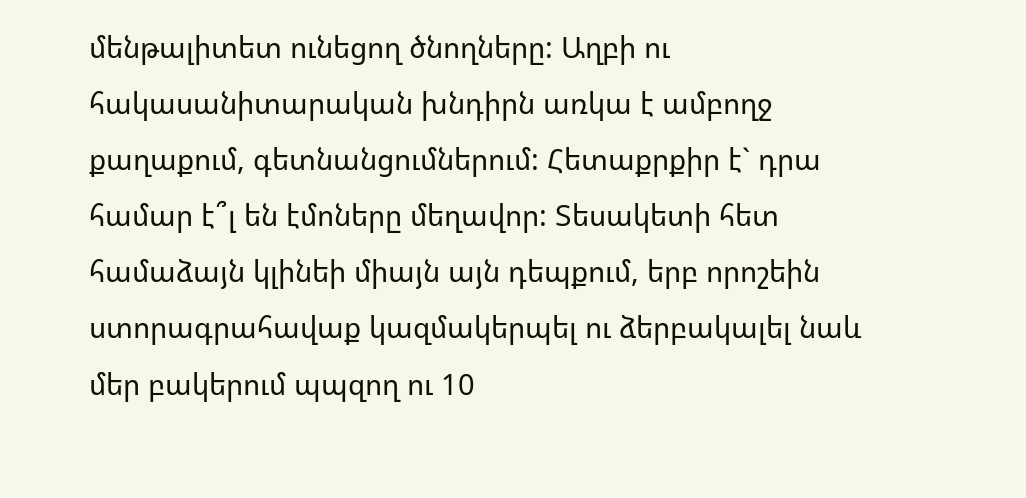մենթալիտետ ունեցող ծնողները: Աղբի ու հակասանիտարական խնդիրն առկա է ամբողջ քաղաքում, գետնանցումներում: Հետաքրքիր է` դրա համար է՞լ են էմոները մեղավոր: Տեսակետի հետ համաձայն կլինեի միայն այն դեպքում, երբ որոշեին ստորագրահավաք կազմակերպել ու ձերբակալել նաև մեր բակերում պպզող ու 10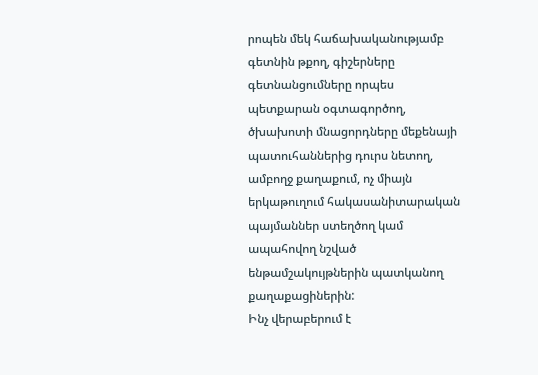րոպեն մեկ հաճախականությամբ գետնին թքող, գիշերները գետնանցումները որպես պետքարան օգտագործող, ծխախոտի մնացորդները մեքենայի պատուհաններից դուրս նետող, ամբողջ քաղաքում, ոչ միայն երկաթուղում հակասանիտարական պայմաններ ստեղծող կամ ապահովող նշված ենթամշակույթներին պատկանող քաղաքացիներին:
Ինչ վերաբերում է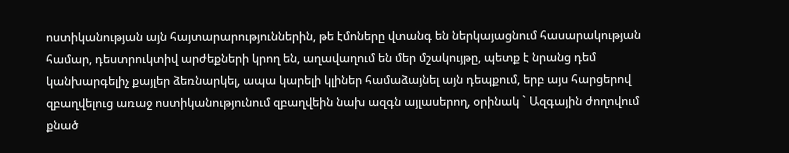ոստիկանության այն հայտարարություններին, թե էմոները վտանգ են ներկայացնում հասարակության համար, դեստրուկտիվ արժեքների կրող են, աղավաղում են մեր մշակույթը, պետք է նրանց դեմ կանխարգելիչ քայլեր ձեռնարկել, ապա կարելի կլիներ համաձայնել այն դեպքում, երբ այս հարցերով զբաղվելուց առաջ ոստիկանությունում զբաղվեին նախ ազգն այլասերող, օրինակ ` Ազգային ժողովում քնած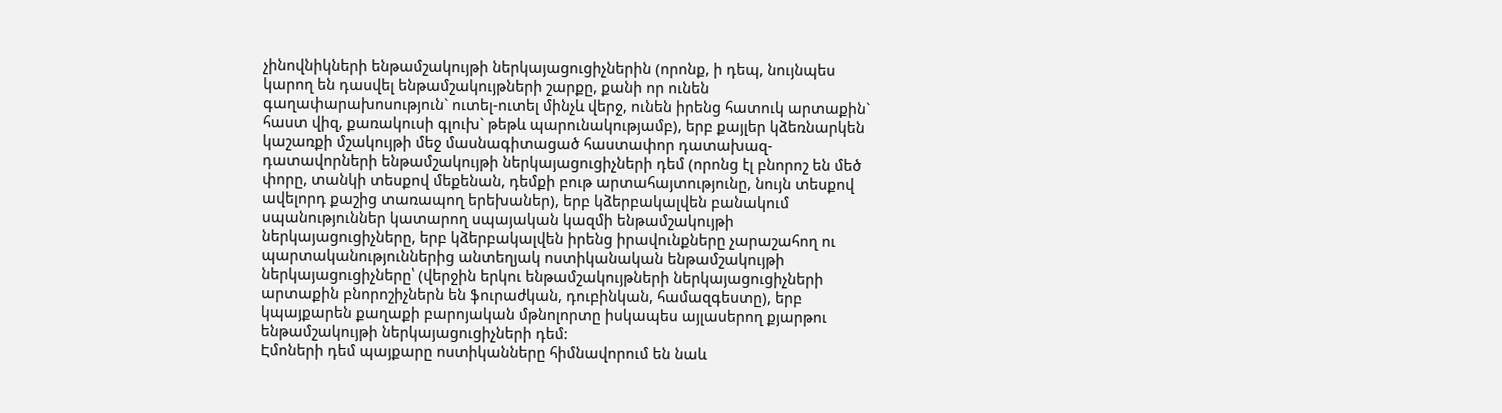չինովնիկների ենթամշակույթի ներկայացուցիչներին (որոնք, ի դեպ, նույնպես կարող են դասվել ենթամշակույթների շարքը, քանի որ ունեն գաղափարախոսություն` ուտել-ուտել մինչև վերջ, ունեն իրենց հատուկ արտաքին` հաստ վիզ, քառակուսի գլուխ` թեթև պարունակությամբ), երբ քայլեր կձեռնարկեն կաշառքի մշակույթի մեջ մասնագիտացած հաստափոր դատախազ-դատավորների ենթամշակույթի ներկայացուցիչների դեմ (որոնց էլ բնորոշ են մեծ փորը, տանկի տեսքով մեքենան, դեմքի բութ արտահայտությունը, նույն տեսքով ավելորդ քաշից տառապող երեխաներ), երբ կձերբակալվեն բանակում սպանություններ կատարող սպայական կազմի ենթամշակույթի ներկայացուցիչները, երբ կձերբակալվեն իրենց իրավունքները չարաշահող ու պարտականություններից անտեղյակ ոստիկանական ենթամշակույթի ներկայացուցիչները՝ (վերջին երկու ենթամշակույթների ներկայացուցիչների արտաքին բնորոշիչներն են ֆուրաժկան, դուբինկան, համազգեստը), երբ կպայքարեն քաղաքի բարոյական մթնոլորտը իսկապես այլասերող քյարթու ենթամշակույթի ներկայացուցիչների դեմ:
Էմոների դեմ պայքարը ոստիկանները հիմնավորում են նաև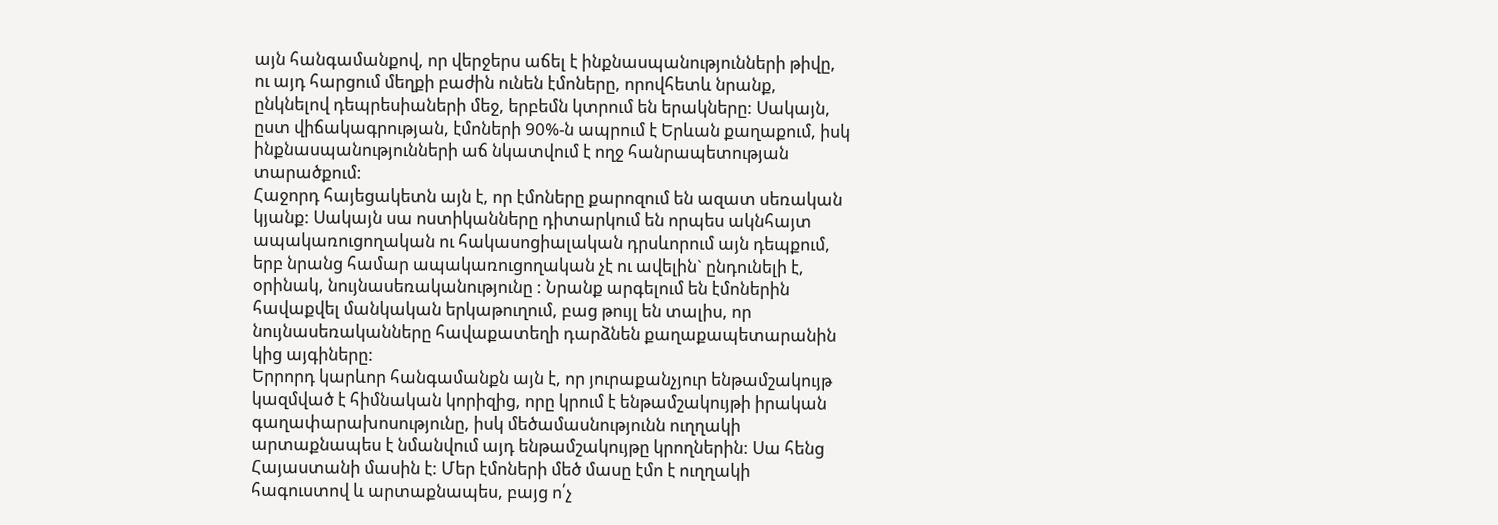այն հանգամանքով, որ վերջերս աճել է ինքնասպանությունների թիվը, ու այդ հարցում մեղքի բաժին ունեն էմոները, որովհետև նրանք, ընկնելով դեպրեսիաների մեջ, երբեմն կտրում են երակները: Սակայն, ըստ վիճակագրության, էմոների 90%-ն ապրում է Երևան քաղաքում, իսկ ինքնասպանությունների աճ նկատվում է ողջ հանրապետության տարածքում:
Հաջորդ հայեցակետն այն է, որ էմոները քարոզում են ազատ սեռական կյանք: Սակայն սա ոստիկանները դիտարկում են որպես ակնհայտ ապակառուցողական ու հակասոցիալական դրսևորում այն դեպքում, երբ նրանց համար ապակառուցողական չէ ու ավելին` ընդունելի է, օրինակ, նույնասեռականությունը : Նրանք արգելում են էմոներին հավաքվել մանկական երկաթուղում, բաց թույլ են տալիս, որ նույնասեռականները հավաքատեղի դարձնեն քաղաքապետարանին կից այգիները:
Երրորդ կարևոր հանգամանքն այն է, որ յուրաքանչյուր ենթամշակույթ կազմված է հիմնական կորիզից, որը կրում է ենթամշակույթի իրական գաղափարախոսությունը, իսկ մեծամասնությունն ուղղակի արտաքնապես է նմանվում այդ ենթամշակույթը կրողներին: Սա հենց Հայաստանի մասին է: Մեր էմոների մեծ մասը էմո է ուղղակի հագուստով և արտաքնապես, բայց ո՛չ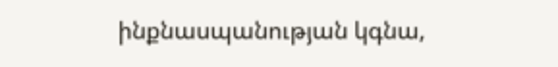ինքնասպանության կգնա,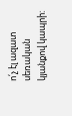ո՛չ էլ ազատ սեռական կյանքով կապրի: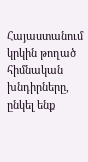Հայաստանում կրկին թողած հիմնական խնդիրները, ընկել ենք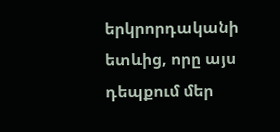երկրորդականի ետևից, որը այս դեպքում մեր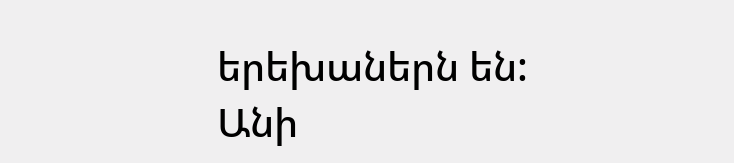երեխաներն են:
Անի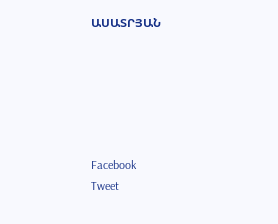ԱՍԱՏՐՅԱՆ






Facebook
Tweet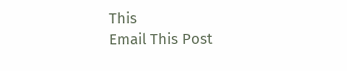This
Email This Post